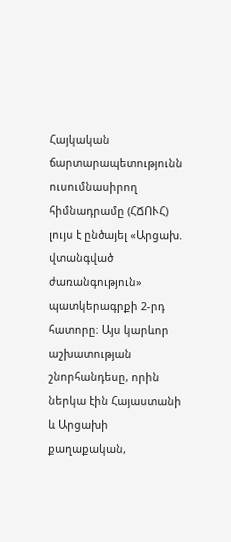Հայկական ճարտարապետությունն ուսումնասիրող հիմնադրամը (ՀՃՈՒՀ) լույս է ընծայել «Արցախ. վտանգված ժառանգություն» պատկերագրքի 2-րդ հատորը։ Այս կարևոր աշխատության շնորհանդեսը, որին ներկա էին Հայաստանի և Արցախի քաղաքական,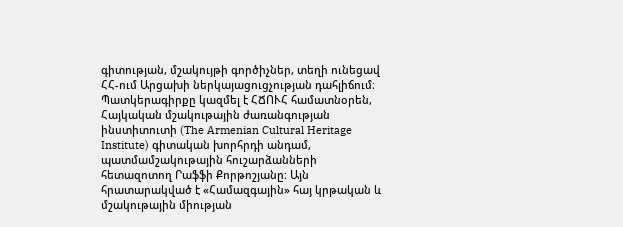գիտության, մշակույթի գործիչներ, տեղի ունեցավ ՀՀ-ում Արցախի ներկայացուցչության դահլիճում։
Պատկերագիրքը կազմել է ՀՃՈՒՀ համատնօրեն, Հայկական մշակութային ժառանգության ինստիտուտի (The Armenian Cultural Heritage Institute) գիտական խորհրդի անդամ, պատմամշակութային հուշարձանների հետազոտող Րաֆֆի Քորթոշյանը։ Այն հրատարակված է «Համազգային» հայ կրթական և մշակութային միության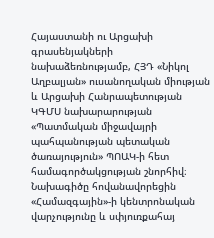Հայաստանի ու Արցախի գրասենյակների նախաձեռնությամբ, ՀՅԴ «Նիկոլ Աղբալյան» ուսանողական միության և Արցախի Հանրապետության ԿԳՄՍ նախարարության «Պատմական միջավայրի պահպանության պետական ծառայություն» ՊՈԱԿ-ի հետ համագործակցության շնորհիվ։ Նախագիծը հովանավորեցին «Համազգային»-ի կենտրոնական վարչությունը և սփյուռքահայ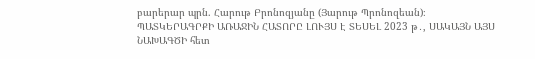բարերար պրն. Հարութ Բրոնոզյանը (Յարութ Պրոնոզեան)։
ՊԱՏԿԵՐԱԳՐՔԻ ԱՌԱՋԻՆ ՀԱՏՈՐԸ ԼՈՒՅՍ Է ՏԵՍԵԼ 2023 թ․, ՍԱԿԱՅՆ ԱՅՍ ՆԱԽԱԳԾԻ հետ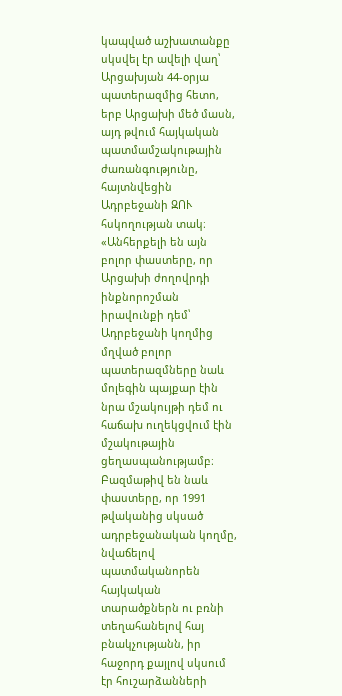կապված աշխատանքը սկսվել էր ավելի վաղ՝ Արցախյան 44-օրյա պատերազմից հետո, երբ Արցախի մեծ մասն, այդ թվում հայկական պատմամշակութային ժառանգությունը, հայտնվեցին Ադրբեջանի ԶՈՒ հսկողության տակ։
«Անհերքելի են այն բոլոր փաստերը, որ Արցախի ժողովրդի ինքնորոշման իրավունքի դեմ՝ Ադրբեջանի կողմից մղված բոլոր պատերազմները նաև մոլեգին պայքար էին նրա մշակույթի դեմ ու հաճախ ուղեկցվում էին մշակութային ցեղասպանությամբ։ Բազմաթիվ են նաև փաստերը, որ 1991 թվականից սկսած ադրբեջանական կողմը, նվաճելով պատմականորեն հայկական տարածքներն ու բռնի տեղահանելով հայ բնակչությանն, իր հաջորդ քայլով սկսում էր հուշարձանների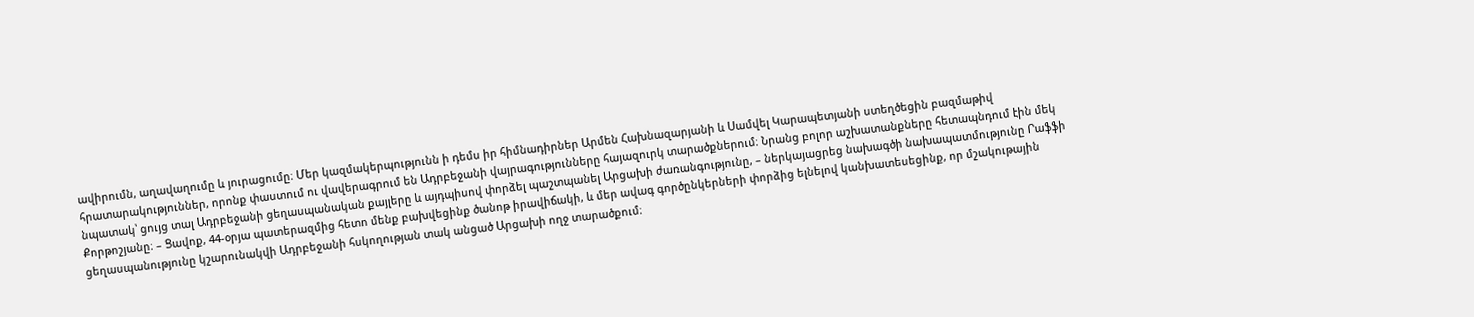ավիրումն, աղավաղումը և յուրացումը։ Մեր կազմակերպությունն ի դեմս իր հիմնադիրներ Արմեն Հախնազարյանի և Սամվել Կարապետյանի ստեղծեցին բազմաթիվ հրատարակություններ, որոնք փաստում ու վավերագրում են Ադրբեջանի վայրագությունները հայազուրկ տարածքներում։ Նրանց բոլոր աշխատանքները հետապնդում էին մեկ նպատակ՝ ցույց տալ Ադրբեջանի ցեղասպանական քայլերը և այդպիսով փորձել պաշտպանել Արցախի ժառանգությունը, – ներկայացրեց նախագծի նախապատմությունը Րաֆֆի Քորթոշյանը։ – Ցավոք, 44-օրյա պատերազմից հետո մենք բախվեցինք ծանոթ իրավիճակի, և մեր ավագ գործընկերների փորձից ելնելով կանխատեսեցինք, որ մշակութային ցեղասպանությունը կշարունակվի Ադրբեջանի հսկողության տակ անցած Արցախի ողջ տարածքում։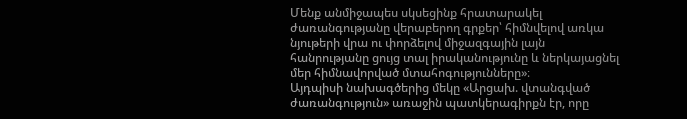Մենք անմիջապես սկսեցինք հրատարակել ժառանգությանը վերաբերող գրքեր՝ հիմնվելով առկա նյութերի վրա ու փորձելով միջազգային լայն հանրությանը ցույց տալ իրականությունը և ներկայացնել մեր հիմնավորված մտահոգությունները»։
Այդպիսի նախագծերից մեկը «Արցախ. վտանգված ժառանգություն» առաջին պատկերագիրքն էր, որը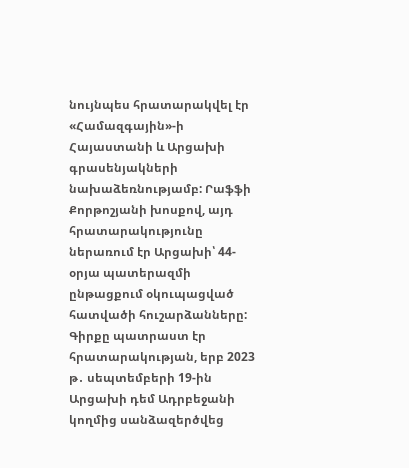նույնպես հրատարակվել էր «Համազգային»-ի Հայաստանի և Արցախի գրասենյակների նախաձեռնությամբ: Րաֆֆի Քորթոշյանի խոսքով, այդ հրատարակությունը ներառում էր Արցախի՝ 44-օրյա պատերազմի ընթացքում օկուպացված հատվածի հուշարձանները: Գիրքը պատրաստ էր հրատարակության, երբ 2023 թ․ սեպտեմբերի 19-ին Արցախի դեմ Ադրբեջանի կողմից սանձազերծվեց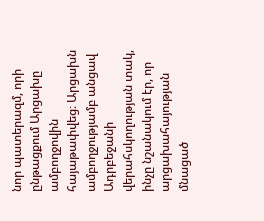նոր պատերազմ, որի ընթացքում Արցախը ամբողջովին հայաթափվեց։ Արցախն ամբողջությամբ անցավ Ադրբեջանի վերահսկողության տակ, ինչը նշանակում էր, որ արցախահայության մնացած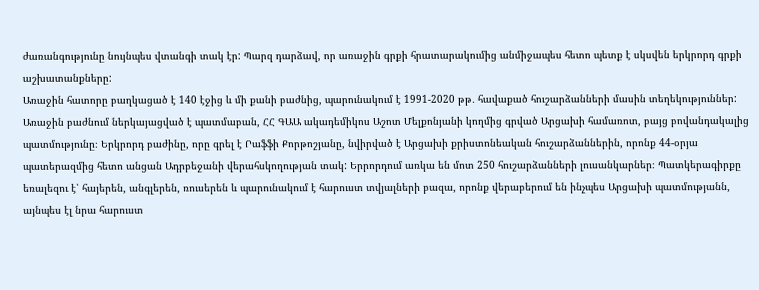ժառանգությունը նույնպես վտանգի տակ էր: Պարզ դարձավ, որ առաջին գրքի հրատարակումից անմիջապես հետո պետք է սկսվեն երկրորդ գրքի աշխատանքները:
Առաջին հատորը բաղկացած է 140 էջից և մի քանի բաժնից, պարունակում է 1991-2020 թթ․ հավաքած հուշարձանների մասին տեղեկություններ: Առաջին բաժնում ներկայացված է պատմաբան, ՀՀ ԳԱԱ ակադեմիկոս Աշոտ Մելքոնյանի կողմից գրված Արցախի համառոտ, բայց բովանդակալից պատմությունը։ Երկրորդ բաժինը, որը գրել է Րաֆֆի Քորթոշյանը, նվիրված է Արցախի քրիստոնեական հուշարձաններին, որոնք 44-օրյա պատերազմից հետո անցան Ադրբեջանի վերահսկողության տակ: Երրորդում առկա են մոտ 250 հուշարձանների լուսանկարներ։ Պատկերագիրքը եռալեզու է՝ հայերեն, անգլերեն, ռուսերեն և պարունակում է հարուստ տվյալների բազա, որոնք վերաբերում են ինչպես Արցախի պատմությանն, այնպես էլ նրա հարուստ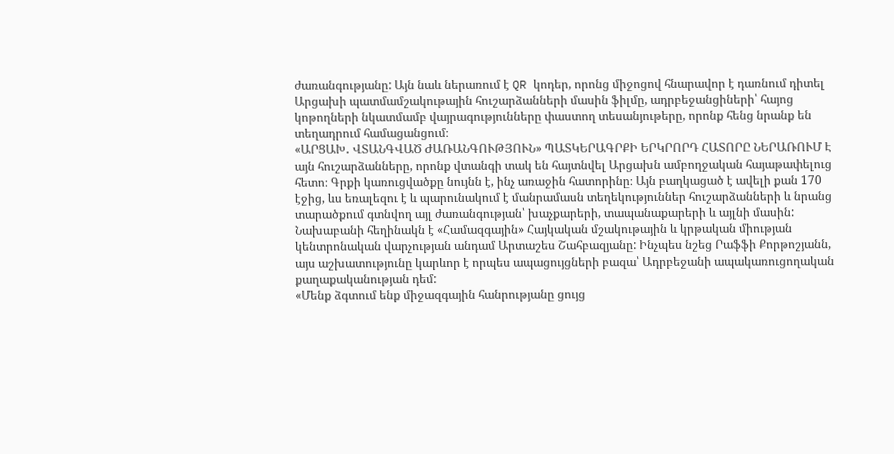ժառանգությանը: Այն նաև ներառում է QR կոդեր, որոնց միջոցով հնարավոր է դառնում դիտել Արցախի պատմամշակութային հուշարձանների մասին ֆիլմը, ադրբեջանցիների՝ հայոց կոթողների նկատմամբ վայրագությունները փաստող տեսանյութերը, որոնք հենց նրանք են տեղադրում համացանցում։
«ԱՐՑԱԽ․ ՎՏԱՆԳՎԱԾ ԺԱՌԱՆԳՈՒԹՅՈՒՆ» ՊԱՏԿԵՐԱԳՐՔԻ ԵՐԿՐՈՐԴ ՀԱՏՈՐԸ ՆԵՐԱՌՈՒՄ Է այն հուշարձանները, որոնք վտանգի տակ են հայտնվել Արցախն ամբողջական հայաթափելուց հետո։ Գրքի կառուցվածքը նույնն է, ինչ առաջին հատորինը։ Այն բաղկացած է ավելի քան 170 էջից, ևս եռալեզու է և պարունակում է մանրամասն տեղեկություններ հուշարձանների և նրանց տարածքում գտնվող այլ ժառանգության՝ խաչքարերի, տապանաքարերի և այլնի մասին: Նախաբանի հեղինակն է «Համազգային» Հայկական մշակութային և կրթական միության կենտրոնական վարչության անդամ Արտաշես Շահբազյանը: Ինչպես նշեց Րաֆֆի Քորթոշյանն, այս աշխատությունը կարևոր է որպես ապացույցների բազա՝ Ադրբեջանի ապակառուցողական քաղաքականության դեմ:
«Մենք ձգտում ենք միջազգային հանրությանը ցույց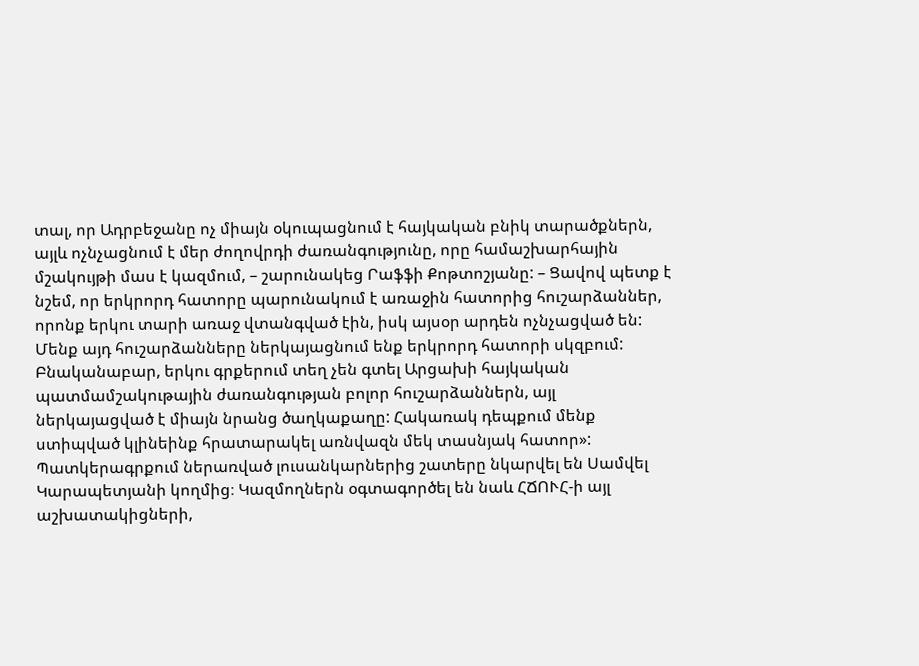տալ, որ Ադրբեջանը ոչ միայն օկուպացնում է հայկական բնիկ տարածքներն, այլև ոչնչացնում է մեր ժողովրդի ժառանգությունը, որը համաշխարհային մշակույթի մաս է կազմում, – շարունակեց Րաֆֆի Քոթտոշյանը: – Ցավով պետք է նշեմ, որ երկրորդ հատորը պարունակում է առաջին հատորից հուշարձաններ, որոնք երկու տարի առաջ վտանգված էին, իսկ այսօր արդեն ոչնչացված են: Մենք այդ հուշարձանները ներկայացնում ենք երկրորդ հատորի սկզբում: Բնականաբար, երկու գրքերում տեղ չեն գտել Արցախի հայկական պատմամշակութային ժառանգության բոլոր հուշարձաններն, այլ ներկայացված է միայն նրանց ծաղկաքաղը: Հակառակ դեպքում մենք ստիպված կլինեինք հրատարակել առնվազն մեկ տասնյակ հատոր»:
Պատկերագրքում ներառված լուսանկարներից շատերը նկարվել են Սամվել Կարապետյանի կողմից։ Կազմողներն օգտագործել են նաև ՀՃՈՒՀ-ի այլ աշխատակիցների,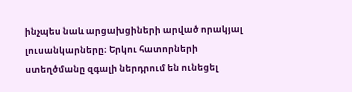ինչպես նաև արցախցիների արված որակյալ լուսանկարները։ Երկու հատորների ստեղծմանը զգալի ներդրում են ունեցել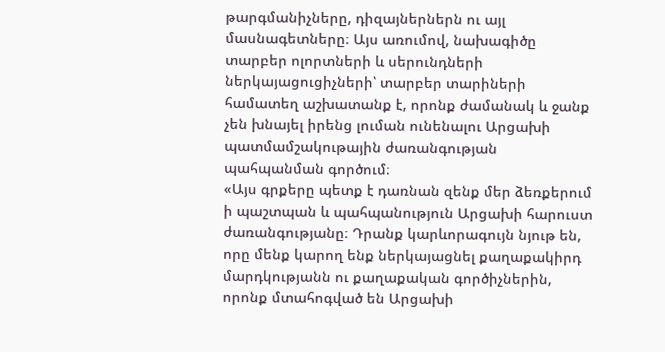թարգմանիչները, դիզայներներն ու այլ մասնագետները։ Այս առումով, նախագիծը տարբեր ոլորտների և սերունդների ներկայացուցիչների՝ տարբեր տարիների համատեղ աշխատանք է, որոնք ժամանակ և ջանք չեն խնայել իրենց լուման ունենալու Արցախի պատմամշակութային ժառանգության պահպանման գործում։
«Այս գրքերը պետք է դառնան զենք մեր ձեռքերում ի պաշտպան և պահպանություն Արցախի հարուստ ժառանգությանը։ Դրանք կարևորագույն նյութ են, որը մենք կարող ենք ներկայացնել քաղաքակիրդ մարդկությանն ու քաղաքական գործիչներին, որոնք մտահոգված են Արցախի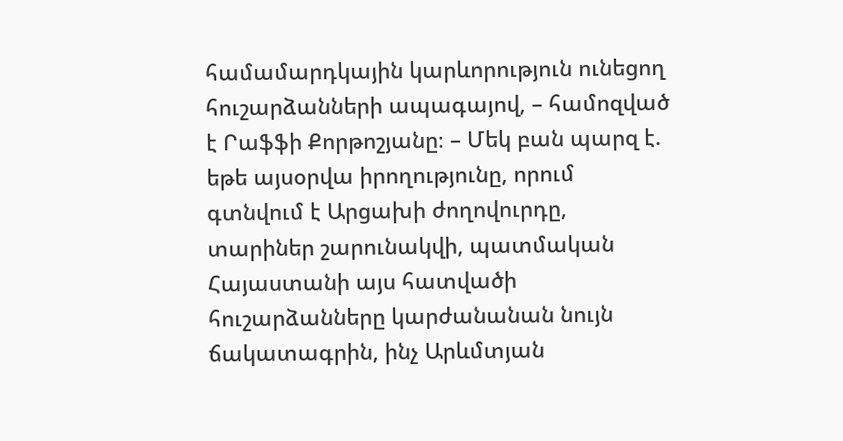համամարդկային կարևորություն ունեցող հուշարձանների ապագայով, – համոզված է Րաֆֆի Քորթոշյանը։ – Մեկ բան պարզ է. եթե այսօրվա իրողությունը, որում գտնվում է Արցախի ժողովուրդը, տարիներ շարունակվի, պատմական Հայաստանի այս հատվածի հուշարձանները կարժանանան նույն ճակատագրին, ինչ Արևմտյան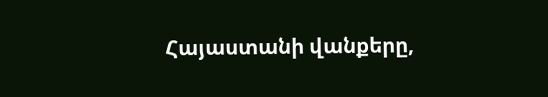Հայաստանի վանքերը,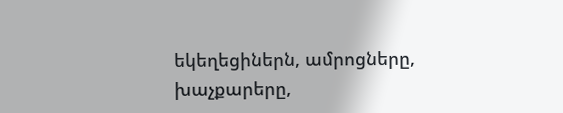եկեղեցիներն, ամրոցները, խաչքարերը,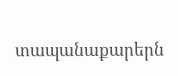տապանաքարերն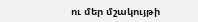ու մեր մշակույթի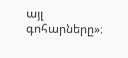այլ գոհարները»։